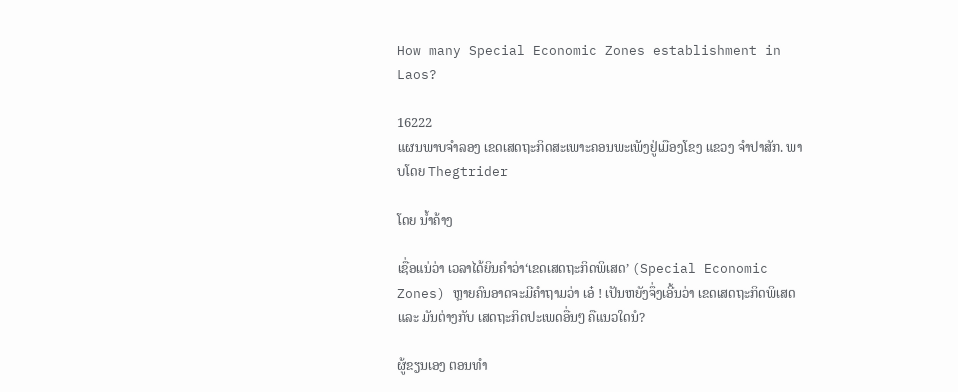How many Special Economic Zones establishment in Laos?

16222
ແຜນພາບຈໍາລອງ ເຂດເສດຖະກິດສະເພາະຄອນພະເພັງຢູ່ເມືອງໂຂງ ແຂວງ ຈໍາປາສັກ. ພາບໂດຍ Thegtrider

ໂດຍ ນໍ້າຄ້າງ

ເຊື່ອແນ່ວ່າ ເວລາໄດ້ຍິນຄໍາວ່າ‘ເຂດເສດຖະກິດພິເສດ’ (Special Economic Zones) ຫຼາຍຄົນອາດຈະມີຄໍາຖາມວ່າ ເອ໋ ! ເປັນຫຍັງຈຶ່ງເອີ້ນວ່າ ເຂດເສດຖະກິດພິເສດ ແລະ ມັນຕ່າງກັບ ເສດຖະກິດປະເພດອື່ນໆ ຄືແນວໃດນໍ?

ຜູ້ຂຽນເອງ ຕອນທໍາ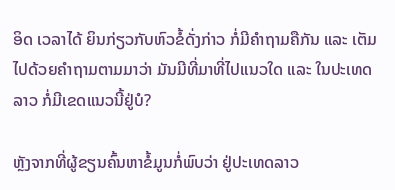ອິດ ເວລາໄດ້ ຍິນກ່ຽວກັບຫົວຂໍ້ດັ່ງກ່າວ ກໍ່ມີຄໍາຖາມຄືກັນ ແລະ ເຕັມໄປດ້ວຍຄໍາຖາມຕາມມາວ່າ ມັນມີທີ່ມາທີ່ໄປແນວໃດ ແລະ ໃນປະເທດລາວ ກໍ່ມີເຂດແນວນີ້ຢູ່ບໍ?

ຫຼັງຈາກທີ່ຜູ້ຂຽນຄົ້ນຫາຂໍ້ມູນກໍ່ພົບວ່າ ຢູ່ປະເທດລາວ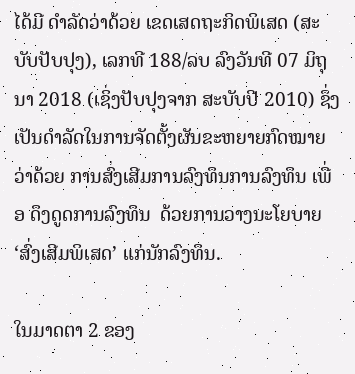ໄດ້ມີ ດໍາລັດວ່າດ້ວຍ ເຂດເສດຖະກິດພິເສດ (ສະບັບປັບປຸງ), ເລກທີ 188/ລບ ລົງວັນທີ 07 ມິຖຸນາ 2018 (ເຊິ່ງປັບປຸງຈາກ ສະບັບປີ 2010) ຊຶ່ງເປັນດໍາລັດໃນການຈັດຕັ້ງຜັນຂະຫຍາຍກົດໝາຍ ວ່າດ້ວຍ ການສົ່ງເສີມການລົງທຶນການລົງທຶນ ເພື່ອ ດຶງດູດການລົງທຶນ  ດ້ວຍການວາງນະໂຍບາຍ ‘ສົ່ງເສີມພິເສດ’ ແກ່ນັກລົງທຶນ.

ໃນມາດຕາ 2 ຂອງ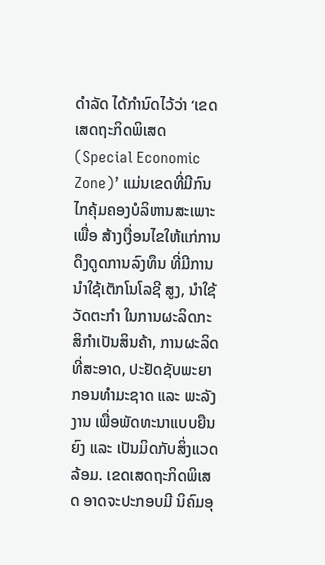ດໍາລັດ ໄດ້ກໍານົດໄວ້ວ່າ ‘ເຂດເສດຖະກິດພິເສດ (Special Economic Zone)’ ແມ່ນເຂດທີ່ມີກົນໄກຄຸ້ມຄອງບໍລິຫານສະເພາະ ເພື່ອ ສ້າງເງື່ອນໄຂໃຫ້ແກ່ການດຶງດູດການລົງທຶນ ທີ່ມີການນໍາໃຊ້ເຕັກໂນໂລຊີ ສູງ, ນໍາໃຊ້ວັດຕະກໍາ ໃນການຜະລິດກະສິກໍາເປັນສິນຄ້າ, ການຜະລິດທີ່ສະອາດ, ປະຢັດຊັບພະຍາກອນທໍາມະຊາດ ແລະ ພະລັງງານ ເພື່ອພັດທະນາແບບຍືນຍົງ ແລະ ເປັນມິດກັບສິ່ງແວດລ້ອມ. ເຂດເສດຖະກິດພິເສດ ອາດຈະປະກອບມີ ນິຄົມອຸ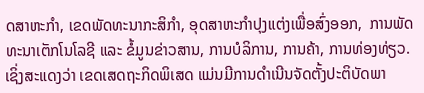ດສາຫະກໍາ, ເຂດພັດທະນາກະສິກໍາ, ອຸດສາຫະກໍາປຸງແຕ່ງເພື່ອສົ່ງອອກ,  ການພັດທະນາເຕັກໂນໂລຊີ ແລະ ຂໍ້ມູນຂ່າວສານ, ການບໍລິການ, ການຄ້າ, ການທ່ອງທ່ຽວ. ເຊິ່ງສະແດງວ່າ ເຂດເສດຖະກິດພິເສດ ແມ່ນມີການດໍາເນີນຈັດຕັ້ງປະຕິບັດພາ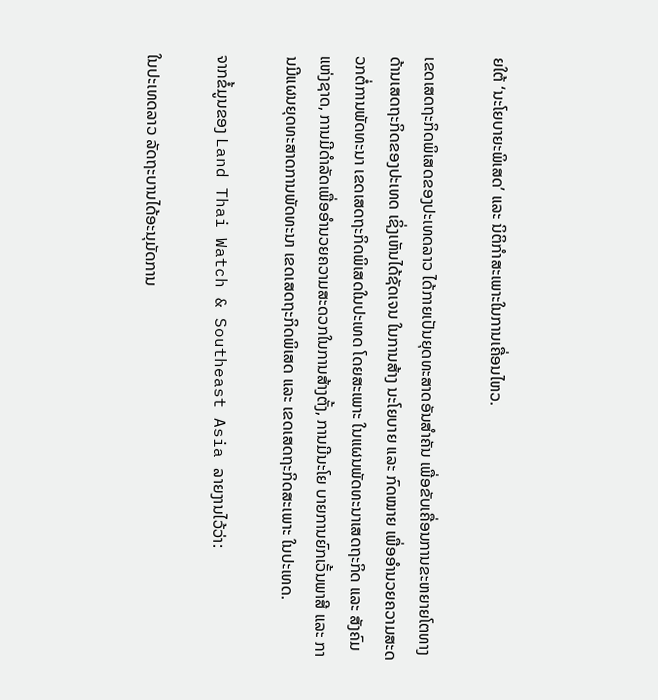ຍໃຕ້ ‘ນະໂຍບາຍະພິເສດ’ ແລະ ນິຕິກໍາສະເພາະໃນການເຄື່ອນໄຫວ.

ເຂດເສດຖະກິດພິເສດຂອງປະເທດລາວ ໄດ້ກາຍເປັນຍຸດທະສາດອັນສໍາຄັນ ເພື່ອຂັບເຄື່ອນການຂະຫຍາຍໂຕທາງດ້ານເສດຖະກິດຂອງປະເທດ ເຊິ່ງເຫັນໄດ້ຊັດເຈນ ໃນການສ້າງ ນະໂຍບາຍ ແລະ ກົດໝາຍ ເພື່ອອໍານວຍຄວາມສະດວກຕໍ່ການພັດທະນາ ເຂດເສດຖະກິດພິເສດໃນປະເທດ ໂດຍສະເພາະ ໃນແຜນພັດທະນາເສດຖະກິດ ແລະ ສັງຄົມ ແຫ່ງຊາດ, ການມີດຳລັດເພື່ອອໍານວຍຄວາມສະດວກໃນການສ້າງຕັ້ງ, ການມີນະໂຍ ບາຍການຍົກເວັ້ນພາສີ ແລະ ການມີແຜນຍຸດທະສາດການພັດທະນາ ເຂດເສດຖະກິດພິເສດ ແລະ ເຂດເສດຖະກິດສະເພາະ ໃນປະເທດ.

ຈາກຂໍ້ມູນຂອງ Land Thai Watch & Southeast Asia ລາຍງານໄວ້ວ່າ:

ໃນປະເທດລາວ ລັດຖະບານໄດ້ອະນຸມັດການ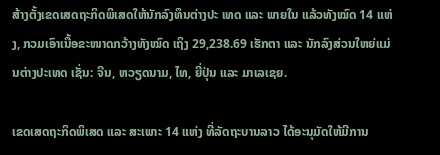ສ້າງຕັ້ງເຂດເສດຖະກິດພິເສດໃຫ້ນັກລົງທຶນຕ່າງປະ ເທດ ແລະ ພາຍໃນ ແລ້ວທັງໝົດ 14 ແຫ່ງ, ກວມເອົາເນື້ອຂະໜາດກວ້າງທັງໝົດ ເຖິງ 29,238.69 ເຮັກຕາ ແລະ ນັກລົງສ່ວນໃຫຍ່ແມ່ນຕ່າງປະເທດ ເຊັ່ນ: ຈີນ, ຫວຽດນາມ, ໄທ, ຍີ່ປຸ່ນ ແລະ ມາເລເຊຍ.

ເຂດເສດຖະກິດພິເສດ ແລະ ສະເພາະ 14 ແຫ່ງ ທີ່ລັດຖະບານລາວ ໄດ້ອະນຸມັດໃຫ້ມີການ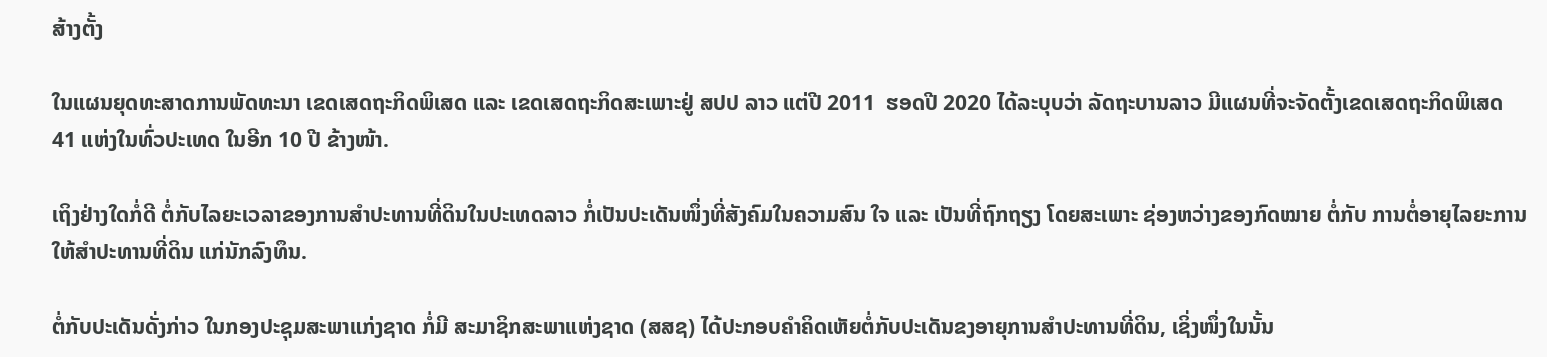ສ້າງຕັ້ງ

ໃນແຜນຍຸດທະສາດການພັດທະນາ ເຂດເສດຖະກິດພິເສດ ແລະ ເຂດເສດຖະກິດສະເພາະຢູ່ ສປປ ລາວ ແຕ່ປີ 2011  ຮອດປີ 2020 ໄດ້ລະບຸບວ່າ ລັດຖະບານລາວ ມີແຜນທີ່ຈະຈັດຕັ້ງເຂດເສດຖະກິດພິເສດ 41 ແຫ່ງໃນທົ່ວປະເທດ ໃນອີກ 10 ປີ ຂ້າງໜ້າ.

ເຖິງຢ່າງໃດກໍ່ດີ ຕໍ່ກັບໄລຍະເວລາຂອງການສໍາປະທານທີ່ດິນໃນປະເທດລາວ ກໍ່ເປັນປະເດັນໜຶ່ງທີ່ສັງຄົມໃນຄວາມສົນ ໃຈ ແລະ ເປັນທີ່ຖົກຖຽງ ໂດຍສະເພາະ ຊ່ອງຫວ່າງຂອງກົດໝາຍ ຕໍ່ກັບ ການຕໍ່ອາຍຸໄລຍະການໃຫ້ສໍາປະທານທີ່ດິນ ແກ່ນັກລົງທຶນ.

ຕໍ່ກັບປະເດັນດັ່ງກ່າວ ໃນກອງປະຊຸມສະພາແກ່ງຊາດ ກໍ່ມີ ສະມາຊິກສະພາແຫ່ງຊາດ (ສສຊ) ໄດ້ປະກອບຄໍາຄິດເຫັຍຕໍ່ກັບປະເດັນຂງອາຍຸການສໍາປະທານທີ່ດິນ, ເຊິ່ງໜຶ່ງໃນນັ້ນ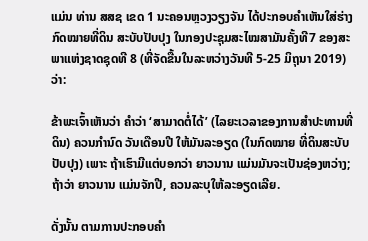ແມ່ນ ທ່ານ ສສຊ ເຂດ 1 ນະຄອນຫຼວງວຽງຈັນ ໄດ້ປະກອບຄໍາເຫັນໃສ່ຮ່າງກົດໝາຍທີ່ດິນ ສະບັບປັບປຸງ ໃນກອງປະຊຸມສະໄໝສາມັນຄັ້ງທີ7 ຂອງສະພາແຫ່ງຊາດຊຸດທີ 8 (ທີ່ຈັດຂື້ນໃນລະຫວ່າງວັນທີ 5-25 ມິຖຸນາ 2019) ວ່າ:

ຂ້າພະເຈົ້າເຫັນວ່າ ຄໍາວ່າ ‘ສາມາດຕໍ່ໄດ້’ (ໄລຍະເວລາຂອງການສໍາປະທານທີ່ດິນ) ຄວນກໍານົດ ວັນເດືອນປີ ໃຫ້ມັນລະອຽດ (ໃນກົດໝາຍ ທີ່ດິນສະບັບປັບປຸງ) ເພາະ ຖ້າເຮົາມີແຕ່ບອກວ່າ ຍາວນານ ແມ່ນມັນຈະເປັນຊ່ອງຫວ່າງ; ຖ້າວ່າ ຍາວນານ ແມ່ນຈັກປີ, ຄວນລະບຸໃຫ້ລະອຽດເລີຍ.

ດັ່ງນັ້ນ ຕາມການປະກອບຄໍາ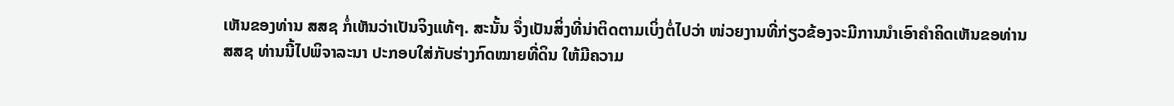ເຫັນຂອງທ່ານ ສສຊ ກໍ່ເຫັນວ່າເປັນຈິງແທ້ໆ. ສະນັ້ນ ຈຶ່ງເປັນສິ່ງທີ່ນ່າຕິດຕາມເບິ່ງຕໍ່ໄປວ່າ ໜ່ວຍງານທີ່ກ່ຽວຂ້ອງຈະມີການນໍາເອົາຄໍາຄິດເຫັນຂອທ່ານ ສສຊ ທ່ານນີ້ໄປພິຈາລະນາ ປະກອບໃສ່ກັບຮ່າງກົດໝາຍທີ່ດິນ ໃຫ້ມີຄວາມ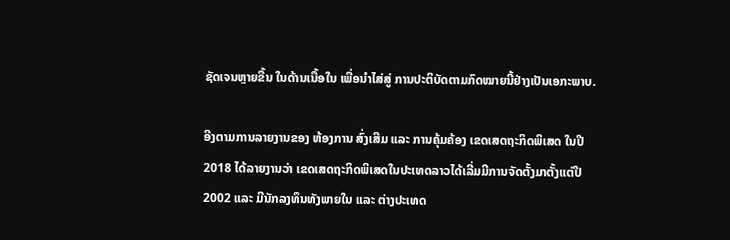ຊັດເຈນຫຼາຍຂື້ນ ໃນດ້ານເນື້ອໃນ ເພື່ອນໍາໄສ່ສູ່ ການປະຕິບັດຕາມກົດໝາຍນີ້ຢ່າງເປັນເອກະພາບ.

ອີງຕາມການລາຍງານຂອງ ຫ້ອງການ ສົ່ງເສີມ ແລະ ການຄຸ້ມຄ້ອງ ເຂດເສດຖະກິດພິເສດ ໃນປີ 2018 ໄດ້ລາຍງານວ່າ ເຂດເສດຖະກິດພິເສດໃນປະເທດລາວໄດ້ເລີ່ມມີການຈັດຕັ້ງມາຕັ້ງແຕ່ປີ 2002 ແລະ ມີນັກລງທຶນທັງພາຍໃນ ແລະ ຕ່າງປະເທດ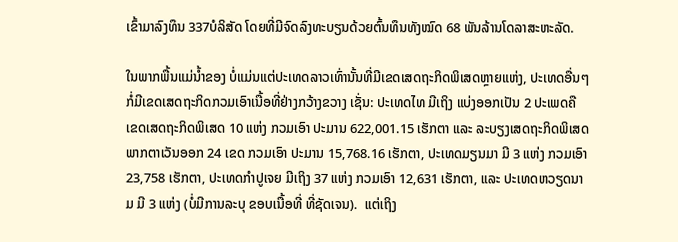ເຂົ້າມາລົງທຶນ 337ບໍລິສັດ ໂດຍທີ່ມີຈົດລົງທະບຽນດ້ວຍຕົ້ນທຶນທັງໝົດ 68 ພັນລ້ານໂດລາສະຫະລັດ.

ໃນພາກພື້ນແມ່ນໍ້າຂອງ ບໍ່ແມ່ນແຕ່ປະເທດລາວເທົ່ານັ້ນທີ່ມີເຂດເສດຖະກິດພິເສດຫຼາຍແຫ່ງ, ປະເທດອື່ນໆ ກໍ່ມີເຂດເສດຖະກິດກວມເອົາເນື້ອທີ່ຢ່າງກວ້າງຂວາງ ເຊັ່ນ: ປະເທດໄທ ມີເຖິງ ແບ່ງອອກເປັນ 2 ປະເພດຄື ເຂດເສດຖະກິດພິເສດ 10 ແຫ່ງ ກວມເອົາ ປະມານ 622,001.15 ເຮັກຕາ ແລະ ລະບຽງເສດຖະກິດພິເສດພາກຕາເວັນອອກ 24 ເຂດ ກວມເອົາ ປະມານ 15,768.16 ເຮັກຕາ, ປະເທດມຽນມາ ມີ 3 ແຫ່ງ ກວມເອົາ 23,758 ເຮັກຕາ, ປະເທດກໍາປູເຈຍ ມີເຖິງ 37 ແຫ່ງ ກວມເອົາ 12,631 ເຮັກຕາ, ແລະ ປະເທດຫວຽດນາມ ມີ 3 ແຫ່ງ (ບໍ່ມີການລະບຸ ຂອບເນື້ອທີ່ ທີ່ຊັດເຈນ).  ແຕ່ເຖິງ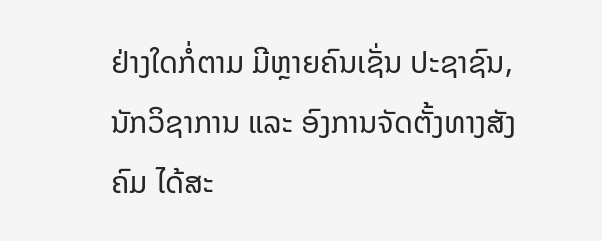ຢ່າງໃດກໍ່ຕາມ ມີຫຼາຍຄົນເຊັ່ນ ປະຊາຊົນ, ນັກວິຊາການ ແລະ ອົງການຈັດຕັ້ງທາງສັງຄົມ ໄດ້ສະ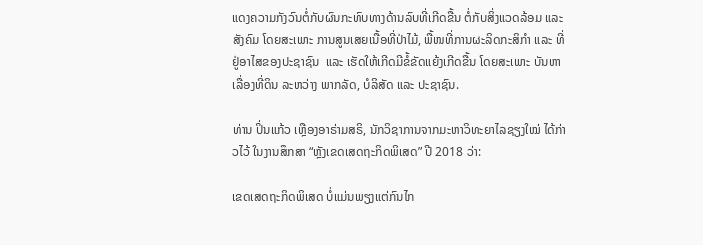ແດງຄວາມກັງວົນຕໍ່ກັບຜົນກະທົບທາງດ້ານລົບທີ່ເກີດຂື້ນ ຕໍ່ກັບສິ່ງແວດລ້ອມ ແລະ ສັງຄົມ ໂດຍສະເພາະ ການສູນເສຍເນື້ອທີ່ປ່າໄມ້, ພື້ໜທີ່ການຜະລິດກະສິກໍາ ແລະ ທີ່ຢູ່ອາໄສຂອງປະຊາຊົນ  ແລະ ເຮັດໃຫ້ເກີດມີຂໍ້ຂັດແຍ້ງເກີດຂື້ນ ໂດຍສະເພາະ ບັນຫາເລື່ອງທີ່ດິນ ລະຫວ່າງ ພາກລັດ, ບໍລິສັດ ແລະ ປະຊາຊົນ.

ທ່ານ ປິ່ນແກ້ວ ເຫຼືອງອາຣ່າມສຣິ, ນັກວິຊາການຈາກມະຫາວິທະຍາໄລຊຽງໃໝ່ ໄດ້ກ່າວໄວ້ ໃນງານສຶກສາ “ຫຼັງເຂດເສດຖະກິດພິເສດ” ປີ 2018 ວ່າ:

ເຂດເສດຖະກິດພິເສດ ບໍ່ແມ່ນພຽງແຕ່ກົນໄກ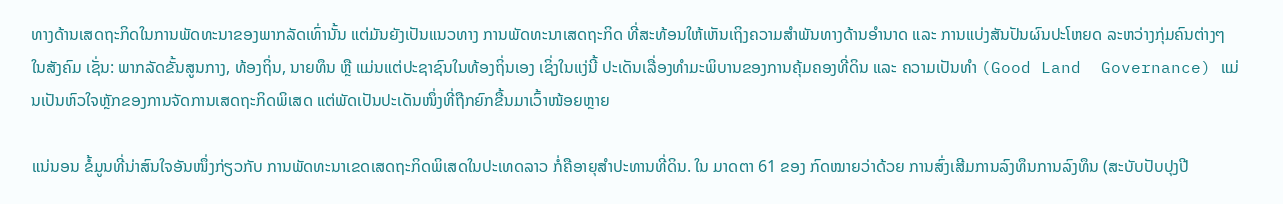ທາງດ້ານເສດຖະກິດໃນການພັດທະນາຂອງພາກລັດເທົ່ານັ້ນ ແຕ່ມັນຍັງເປັນແນວທາງ ການພັດທະນາເສດຖະກິດ ທີ່ສະທ້ອນໃຫ້ເຫັນເຖິງຄວາມສໍາພັນທາງດ້ານອໍານາດ ແລະ ການແບ່ງສັນປັນຜົນປະໂຫຍດ ລະຫວ່າງກຸ່ມຄົນຕ່າງໆ ໃນສັງຄົມ ເຊັ່ນ: ພາກລັດຂັ້ນສູນກາງ, ທ້ອງຖິ່ນ, ນາຍທຶນ ຫຼື ແມ່ນແຕ່ປະຊາຊົນໃນທ້ອງຖິ່ນເອງ ເຊິ່ງໃນແງ່ນີ້ ປະເດັນເລື່ອງທໍາມະພິບານຂອງການຄຸ້ມຄອງທີ່ດິນ ແລະ ຄວາມເປັນທໍາ (Good Land  Governance) ແມ່ນເປັນຫົວໃຈຫຼັກຂອງການຈັດການເສດຖະກິດພິເສດ ແຕ່ພັດເປັນປະເດັນໜຶ່ງທີ່ຖືກຍົກຂື້ນມາເວົ້າໜ້ອຍຫຼາຍ

ແນ່ນອນ ຂໍ້ມູນທີ່ນ່າສົນໃຈອັນໜຶ່ງກ່ຽວກັບ ການພັດທະນາເຂດເສດຖະກິດພິເສດໃນປະເທດລາວ ກໍ່ຄືອາຍຸສໍາປະທານທີ່ດິນ. ໃນ ມາດຕາ 61 ຂອງ ກົດໝາຍວ່າດ້ວຍ ການສົ່ງເສີມການລົງທຶນການລົງທຶນ (ສະບັບປັບປຸງປີ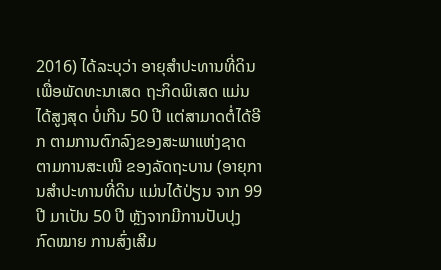2016) ໄດ້ລະບຸວ່າ ອາຍຸສໍາປະທານທີ່ດິນ ເພື່ອພັດທະນາເສດ ຖະກິດພິເສດ ແມ່ນໄດ້ສູງສຸດ ບໍ່ເກີນ 50 ປີ ແຕ່ສາມາດຕໍ່ໄດ້ອີກ ຕາມການຕົກລົງຂອງສະພາແຫ່ງຊາດ ຕາມການສະເໜີ ຂອງລັດຖະບານ (ອາຍຸການສໍາປະທານທີ່ດິນ ແມ່ນໄດ້ປ່ຽນ ຈາກ 99 ປີ ມາເປັນ 50 ປີ ຫຼັງຈາກມີການປັບປຸງ ກົດໝາຍ ການສົ່ງເສີມ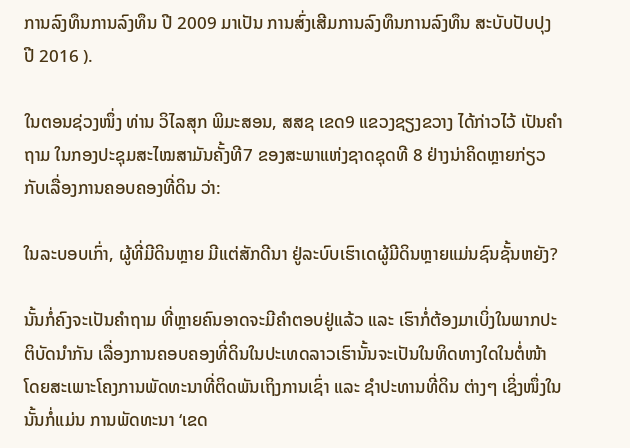ການລົງທຶນການລົງທຶນ ປີ 2009 ມາເປັນ ການສົ່ງເສີມການລົງທຶນການລົງທຶນ ສະບັບປັບປຸງ ປີ 2016 ).

ໃນຕອນຊ່ວງໜຶ່ງ ທ່ານ ວິໄລສຸກ ພິມະສອນ, ສສຊ ເຂດ9 ແຂວງຊຽງຂວາງ ໄດ້ກ່າວໄວ້ ເປັນຄໍາຖາມ ໃນກອງປະຊຸມສະໄໝສາມັນຄັ້ງທີ7 ຂອງສະພາແຫ່ງຊາດຊຸດທີ 8 ຢ່າງນ່າຄິດຫຼາຍກ່ຽວກັບເລື່ອງການຄອບຄອງທີ່ດິນ ວ່າ:

ໃນລະບອບເກົ່າ, ຜູ້ທີ່ມີດິນຫຼາຍ ມີແຕ່ສັກດີນາ ຢູ່ລະບົບເຮົາເດຜູ້ມີດິນຫຼາຍແມ່ນຊົນຊັ້ນຫຍັງ?

ນັ້ນກໍ່ຄົງຈະເປັນຄໍາຖາມ ທີ່ຫຼາຍຄົນອາດຈະມີຄໍາຕອບຢູ່ແລ້ວ ແລະ ເຮົາກໍ່ຕ້ອງມາເບິ່ງໃນພາກປະຕິບັດນໍາກັນ ເລື່ອງການຄອບຄອງທີ່ດິນໃນປະເທດລາວເຮົານັ້ນຈະເປັນໃນທິດທາງໃດໃນຕໍ່ໜ້າ ໂດຍສະເພາະໂຄງການພັດທະນາທີ່ຕິດພັນເຖິງການເຊົ່າ ແລະ ຊໍາປະທານທີ່ດິນ ຕ່າງໆ ເຊິ່ງໜຶ່ງໃນນັ້ນກໍ່ແມ່ນ ການພັດທະນາ ‘ເຂດ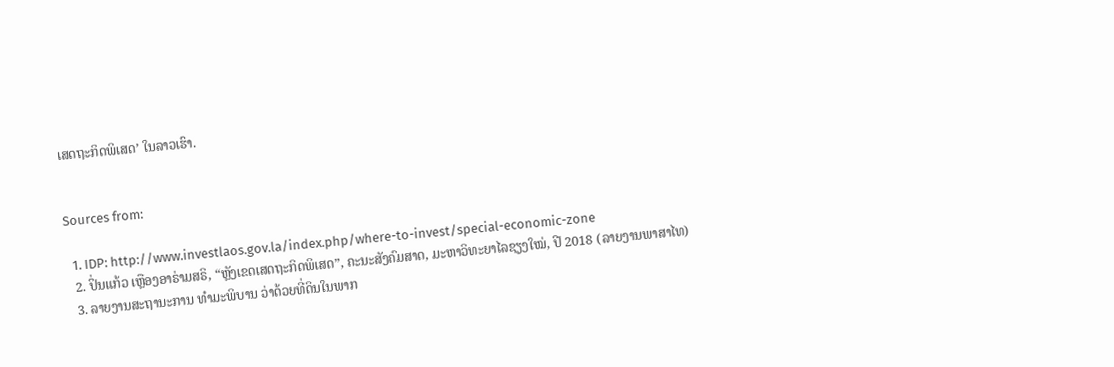ເສດຖະກິດພິເສດ’ ໃນລາວເຮົາ.


Sources from:

  1. IDP: http://www.investlaos.gov.la/index.php/where-to-invest/special-economic-zone
  2. ປິ່ນແກ້ວ ເຫຼືອງອາຣ່າມສຣິ, “ຫຼັງເຂດເສດຖະກິດພິເສດ”, ຄະນະສັງຄົມສາດ, ມະຫາວິທະຍາໄລຊຽງໃໝ່, ປີ 2018 (ລາຍງານພາສາໄທ)
  3. ລາຍງານສະຖານະການ ທຳມະພິບານ ວ່າດ້ວຍທີ່ດິນໃນພາກ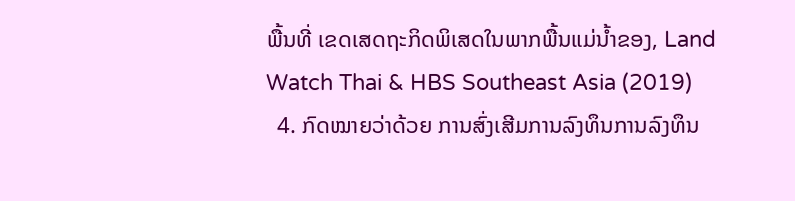ພື້ນທີ່ ເຂດເສດຖະກິດພິເສດໃນພາກພື້ນແມ່ນໍ້າຂອງ, Land Watch Thai & HBS Southeast Asia (2019)
  4. ກົດໝາຍວ່າດ້ວຍ ການສົ່ງເສີມການລົງທຶນການລົງທຶນ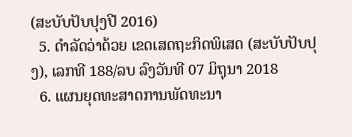(ສະບັບປັບປຸງປີ 2016)
  5. ດໍາລັດວ່າດ້ວຍ ເຂດເສດຖະກິດພິເສດ (ສະບັບປັບປຸງ), ເລກທີ 188/ລບ ລົງວັນທີ 07 ມິຖຸນາ 2018
  6. ແຜນຍຸດທະສາດການພັດທະນາ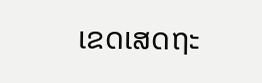ເຂດເສດຖະ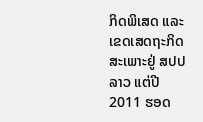ກິດພິເສດ ແລະ ເຂດເສດຖະກິດສະເພາະຢູ່ ສປປ ລາວ ແຕ່ປີ 2011 ຮອດ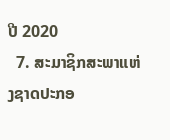ປີ 2020
  7. ສະມາຊິກສະພາແຫ່ງຊາດປະກອ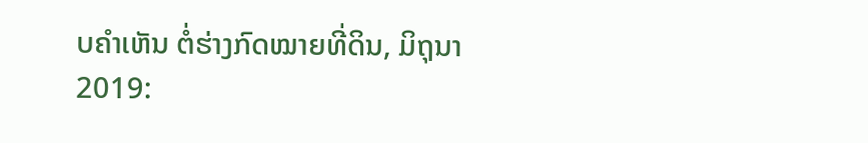ບຄໍາເຫັນ ຕໍ່ຮ່າງກົດໝາຍທີ່ດິນ, ມິຖຸນາ 2019: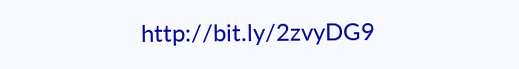http://bit.ly/2zvyDG9